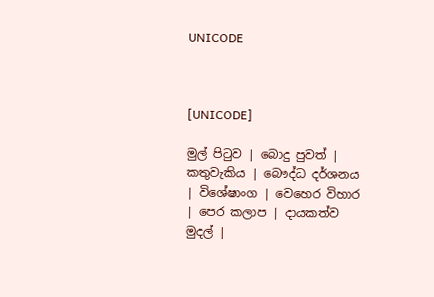UNICODE



[UNICODE]

මුල් පිටුව | බොදු පුවත් | කතුවැකිය | බෞද්ධ දර්ශනය | විශේෂාංග | වෙහෙර විහාර | පෙර කලාප | දායකත්ව මුදල් |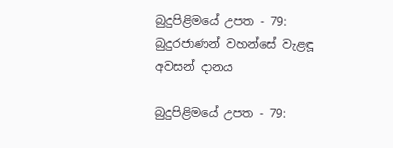බුදුපිළිමයේ උපත - 79: බුදුරජාණන් වහන්සේ වැළඳූ අවසන් දානය

බුදුපිළිමයේ උපත - 79: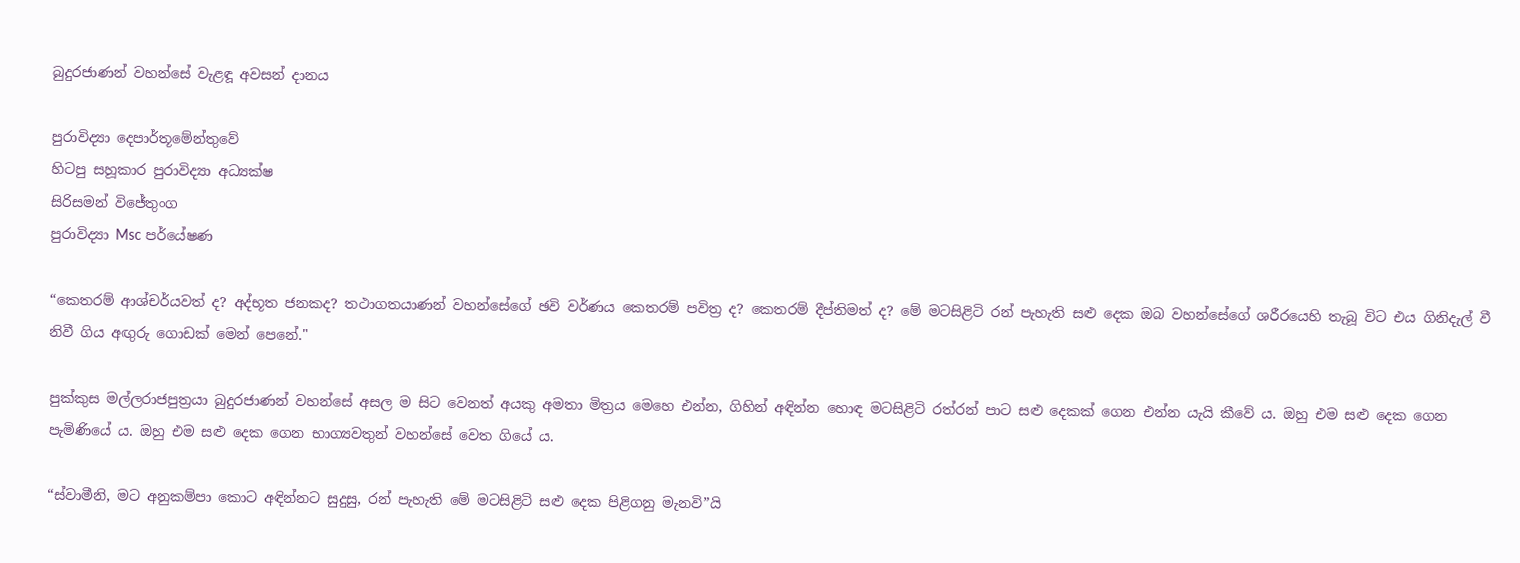බුදුරජාණන් වහන්සේ වැළඳූ අවසන් දානය

පුරාවිද්‍යා දෙපාර්තූමේන්තුවේ
හිටපු සහූකාර පුරාවිද්‍යා අධ්‍යක්ෂ
සිරිසමන් විජේතුංග
පුරාවිද්‍යා Msc පර්යේෂණ

“කෙතරම් ආශ්චර්යවත් ද? අද්භූත ජනකද? තථාගතයාණන් වහන්සේගේ ඡවි වර්ණය කෙතරම් පවිත්‍ර ද? කෙතරම් දීප්තිමත් ද? මේ මටසිළිටි රන් පැහැති සළු දෙක ඔබ වහන්සේගේ ශරීරයෙහි තැබූ විට එය ගිනිදැල් වී නිවී ගිය අඟුරු ගොඩක් මෙන් පෙනේ."

පුක්කුස මල්ලරාජපුත්‍රයා බුදුරජාණන් වහන්සේ අසල ම සිට වෙනත් අයකු අමතා මිත්‍රය මෙහෙ එන්න, ගිහින් අඳින්න හොඳ මටසිළිටි රත්රන් පාට සළු දෙකක් ගෙන එන්න යැයි කීවේ ය. ඔහු එම සළු දෙක ගෙන පැමිණියේ ය. ඔහු එම සළු දෙක ගෙන භාග්‍යවතුන් වහන්සේ වෙත ගියේ ය.

“ස්වාමීනි, මට අනුකම්පා කොට අඳින්නට සුදුසු, රන් පැහැති මේ මටසිළිටි සළු දෙක පිළිගනු මැනවි”යි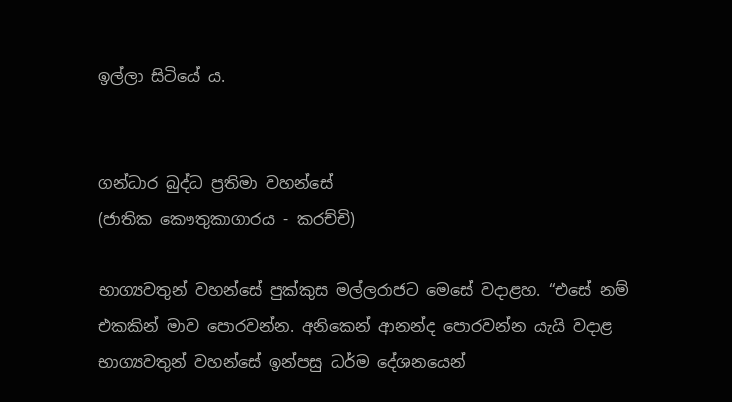ඉල්ලා සිටියේ ය.


ගන්ධාර බුද්ධ ප්‍රතිමා වහන්සේ
(ජාතික කෞතුකාගාරය - කරච්චි)

භාග්‍යවතුන් වහන්සේ පුක්කුස මල්ලරාජට මෙසේ වදාළහ. “එසේ නම් එකකින් මාව පොරවන්න. අනිකෙන් ආනන්ද පොරවන්න යැයි වදාළ භාග්‍යවතුන් වහන්සේ ඉන්පසු ධර්ම දේශනයෙන්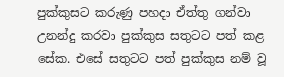පුක්කුසට කරුණු පහදා ඒත්තු ගන්වා උනන්දු කරවා පුක්කුස සතුටට පත් කළ සේක. එසේ සතුටට පත් පුක්කුස නම් වූ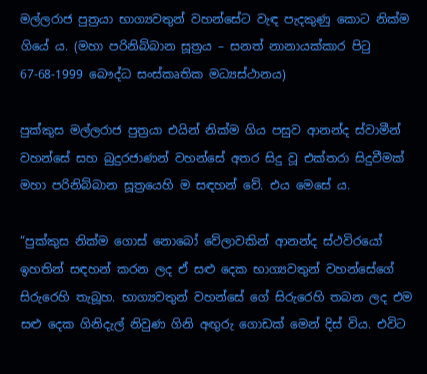මල්ලරාජ පුත්‍රයා භාග්‍යවතුන් වහන්සේට වැඳ පැදකුණු කොට නික්ම ගියේ ය. (මහා පරිනිබ්බාන සූත්‍රය – සනත් නානායක්කාර පිටු 67-68-1999 බෞද්ධ සංස්කෘතික මධ්‍යස්ථානය)

පුක්කුස මල්ලරාජ පුත්‍රයා එයින් නික්ම ගිය පසුව ආනන්ද ස්වාමීන් වහන්සේ සහ බුදුරජාණන් වහන්සේ අතර සිදු වූ එක්තරා සිදුවීමක් මහා පරිනිබ්බාන සූත්‍රයෙහි ම සඳහන් වේ. එය මෙසේ ය.

“පුක්කුස නික්ම ගොස් නොබෝ වේලාවකින් ආනන්ද ස්ථවිරයෝ ඉහතින් සඳහන් කරන ලද ඒ සළු දෙක භාග්‍යවතුන් වහන්සේගේ සිරුරෙහි තැබූහ. භාග්‍යවතුන් වහන්සේ ගේ සිරුරෙහි තබන ලද එම සළු දෙක ගිනිදැල් නිවුණ ගිනි අඟුරු ගොඩක් මෙන් දිස් විය. එවිට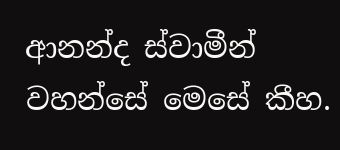ආනන්ද ස්වාමීන් වහන්සේ මෙසේ කීහ.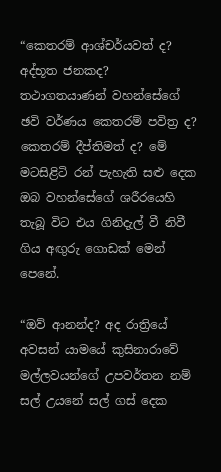“කෙතරම් ආශ්චර්යවත් ද? අද්භූත ජනකද? තථාගතයාණන් වහන්සේගේ ඡවි වර්ණය කෙතරම් පවිත්‍ර ද? කෙතරම් දීප්තිමත් ද? මේ මටසිළිටි රන් පැහැති සළු දෙක ඔබ වහන්සේගේ ශරීරයෙහි තැබූ විට එය ගිනිදැල් වී නිවී ගිය අඟුරු ගොඩක් මෙන් පෙනේ.

“ඔව් ආනන්ද? අද රාත්‍රියේ අවසන් යාමයේ කුසිනාරාවේ මල්ලවයන්ගේ උපවර්තන නම් සල් උයනේ සල් ගස් දෙක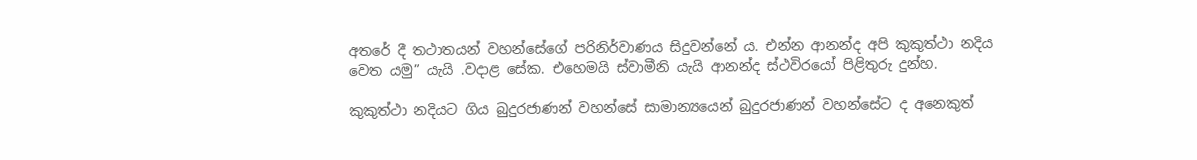අතරේ දී තථාතයන් වහන්සේගේ පරිනිර්වාණය සිදුවන්නේ ය. එන්න ආනන්ද අපි කුකුත්ථා නදිය වෙත යමු” යැයි .වදාළ සේක. එහෙමයි ස්වාමීනි යැයි ආනන්ද ස්ථවිරයෝ පිළිතුරු දුන්හ.

කුකුත්ථා නදියට ගිය බුදුරජාණන් වහන්සේ සාමාන්‍යයෙන් බුදුරජාණන් වහන්සේට ද අනෙකුත්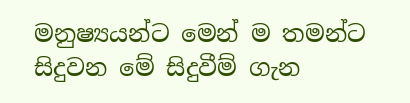මනුෂ්‍යයන්ට මෙන් ම තමන්ට සිදුවන මේ සිදුවීම් ගැන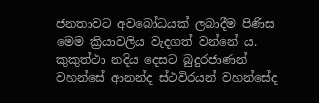ජනතාවට අවබෝධයක් ලබාදීම පිණිස මෙම ක්‍රියාවලිය වැදගත් වන්නේ ය. කුකුත්ථා නදිය දෙසට බුදුරජාණන් වහන්සේ ආනන්ද ස්ථවිරයන් වහන්සේද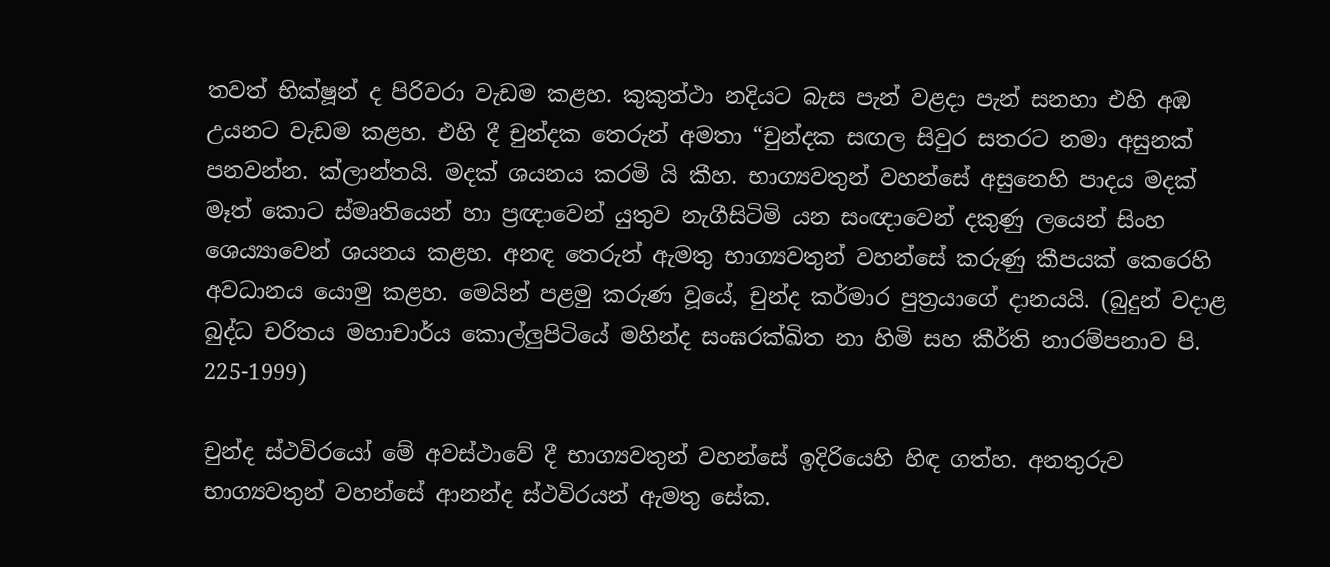තවත් භික්ෂූන් ද පිරිවරා වැඩම කළහ. කුකුත්ථා නදියට බැස පැන් වළදා පැන් සනහා එහි අඹ උයනට වැඩම කළහ. එහි දී චුන්දක තෙරුන් අමතා “චුන්දක සඟල සිවුර සතරට නමා අසුනක් පනවන්න. ක්ලාන්තයි. මදක් ශයනය කරමි යි කීහ. භාග්‍යවතුන් වහන්සේ අසුනෙහි පාදය මදක් මෑත් කොට ස්මෘතියෙන් හා ප්‍රඥාවෙන් යුතුව නැගීසිටිමි යන සංඥාවෙන් දකුණු ලයෙන් සිංහ ශෙය්‍යාවෙන් ශයනය කළහ. අනඳ තෙරුන් ඇමතු භාග්‍යවතුන් වහන්සේ කරුණු කීපයක් කෙරෙහි අවධානය යොමු කළහ. මෙයින් පළමු කරුණ වූයේ, චුන්ද කර්මාර පුත්‍රයාගේ දානයයි. (බුදුන් වදාළ බුද්ධ චරිතය මහාචාර්ය කොල්ලුපිටියේ මහින්ද සංඝරක්ඛිත නා හිමි සහ කීර්ති නාරම්පනාව පි. 225-1999)

චුන්ද ස්ථවිරයෝ මේ අවස්ථාවේ දී භාග්‍යවතුන් වහන්සේ ඉදිරියෙහි හිඳ ගත්හ. අනතුරුව භාග්‍යවතුන් වහන්සේ ආනන්ද ස්ථවිරයන් ඇමතු සේක.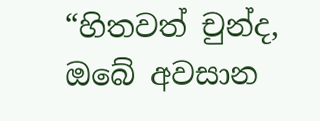“හිතවත් චුන්ද, ඔබේ අවසාන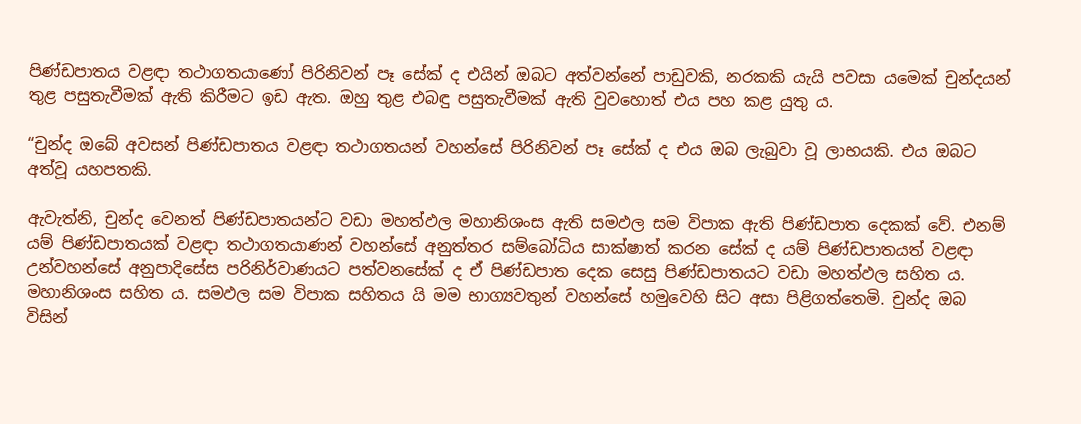පිණ්ඩපාතය වළඳා තථාගතයාණෝ පිරිනිවන් පෑ සේක් ද එයින් ඔබට අත්වන්නේ පාඩුවකි, නරකකි යැයි පවසා යමෙක් චුන්දයන් තුළ පසුතැවීමක් ඇති කිරීමට ඉඩ ඇත. ඔහු තුළ එබඳු පසුතැවීමක් ඇති වුවහොත් එය පහ කළ යුතු ය.

“චුන්ද ඔබේ අවසන් පිණ්ඩපාතය වළඳා තථාගතයන් වහන්සේ පිරිනිවන් පෑ සේක් ද එය ඔබ ලැබුවා වූ ලාභයකි. එය ඔබට අත්වූ යහපතකි.

ඇවැත්නි, චුන්ද වෙනත් පිණ්ඩපාතයන්ට වඩා මහත්ඵල මහානිශංස ඇති සමඵල සම විපාක ඇති පිණ්ඩපාත දෙකක් වේ. එනම් යම් පිණ්ඩපාතයක් වළඳා තථාගතයාණන් වහන්සේ අනුත්තර සම්බෝධිය සාක්ෂාත් කරන සේක් ද යම් පිණ්ඩපාතයත් වළඳා උන්වහන්සේ අනුපාදිසේස පරිනිර්වාණයට පත්වනසේක් ද ඒ පිණ්ඩපාත දෙක සෙසු පිණ්ඩපාතයට වඩා මහත්ඵල සහිත ය. මහානිශංස සහිත ය. සමඵල සම විපාක සහිතය යි මම භාග්‍යවතුන් වහන්සේ හමුවෙහි සිට අසා පිළිගත්තෙමි. චුන්ද ඔබ විසින්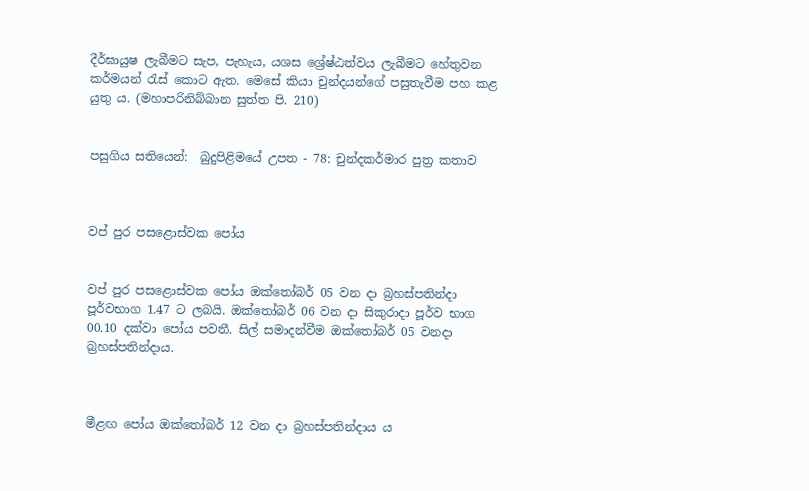දීර්ඝායුෂ ලැබීමට සැප, පැහැය, යශස ශ්‍රේෂ්ඨත්වය ලැබීමට හේතුවන කර්මයන් රැස් කොට ඇත. මෙසේ කියා චුන්දයන්ගේ පසුතැවීම පහ කළ යුතු ය. (මහාපරිනිබ්බාන සුත්ත පි. 210)


පසුගිය සතියෙන්:  බුදුපිළිමයේ උපත - 78: චුන්දකර්මාර පුත්‍ර කතාව



වප් පුර පසළොස්වක පෝය


වප් පුර පසළොස්වක පෝය ඔක්තෝබර් 05 වන දා බ්‍රහස්පතින්දා පූර්වභාග 1.47 ට ලබයි. ඔක්තෝබර් 06 වන දා සිකුරාදා පූර්ව භාග 00.10 දක්වා පෝය පවතී. සිල් සමාදන්වීම ඔක්තෝබර් 05 වනදා බ්‍රහස්පතින්දාය.



මීළඟ පෝය ඔක්තෝබර් 12 වන දා බ්‍රහස්පතින්දාය ය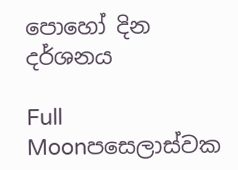පොහෝ දින දර්ශනය

Full Moonපසෙලාස්වක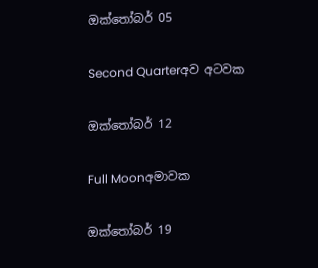ඔක්තෝබර් 05

Second Quarterඅව අටවක

ඔක්තෝබර් 12

Full Moonඅමාවක

ඔක්තෝබර් 19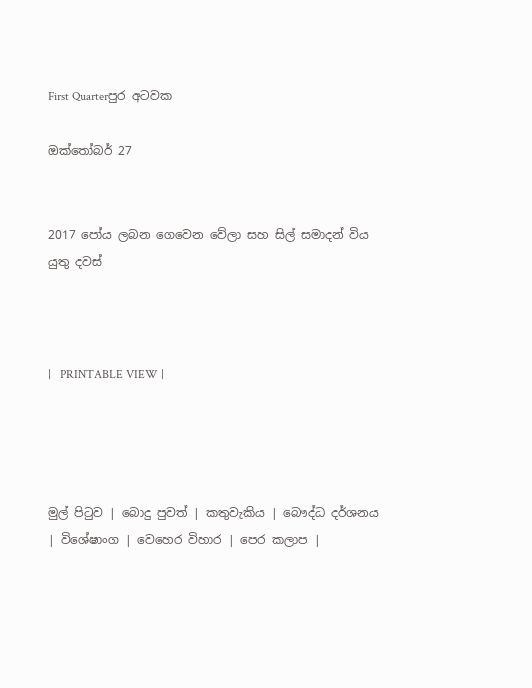First Quarterපුර අටවක

ඔක්තෝබර් 27


2017 පෝය ලබන ගෙවෙන වේලා සහ සිල් සමාදන් විය යුතු දවස්



|   PRINTABLE VIEW |




මුල් පිටුව | බොදු පුවත් | කතුවැකිය | බෞද්ධ දර්ශනය | විශේෂාංග | වෙහෙර විහාර | පෙර කලාප |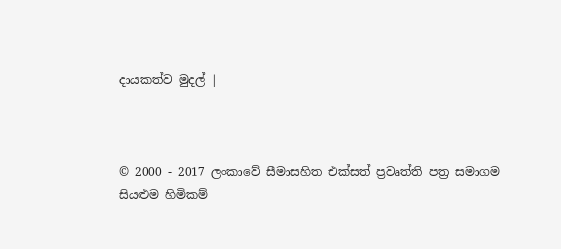දායකත්ව මුදල් |



© 2000 - 2017 ලංකාවේ සීමාසහිත එක්සත් ප්‍රවෘත්ති පත්‍ර සමාගම
සියළුම හිමිකම්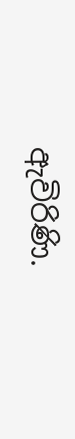ඇවිරිණි.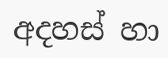අදහස් හා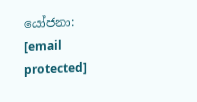යෝජනා: [email protected]